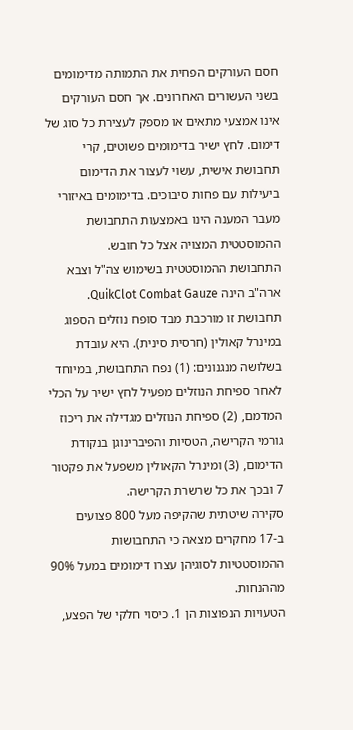חסם העורקים הפחית את התמותה מדימומים בשני העשורים האחרונים. אך חסם העורקים אינו אמצעי מתאים או מספק לעצירת כל סוג של דימום. לחץ ישיר בדימומים פשוטים, קרי תחבושת אישית, עשוי לעצור את הדימום ביעילות עם פחות סיבוכים. בדימומים באיזורי מעבר המענה הינו באמצעות התחבושת ההמוסטטית המצויה אצל כל חובש.
התחבושת ההמוסטטית בשימוש צה"ל וצבא ארה"ב הינה QuikClot Combat Gauze. תחבושת זו מורכבת מבד סופח נוזלים הספוג במינרל קאולין (חרסית סינית). היא עובדת בשלושה מנגנונים: (1) נפח התחבושת, במיוחד לאחר ספיחת הנוזלים מפעיל לחץ ישיר על הכלי המדמם, (2) ספיחת הנוזלים מגדילה את ריכוז גורמי הקרישה, הטסיות והפיברינוגן בנקודת הדימום, (3) ומינרל הקאולין משפעל את פקטור 7 ובכך את כל שרשרת הקרישה.
סקירה שיטתית שהקיפה מעל 800 פצועים ב-17 מחקרים מצאה כי התחבושות ההמוסטטיות לסוגיהן עצרו דימומים במעל 90% מההנחות.
הטעויות הנפוצות הן 1. כיסוי חלקי של הפצע,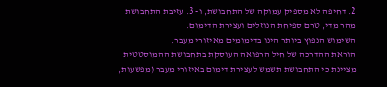2. דחיפה לא מספיק עמוקה של התחבושת, ו- 3. עזיבת התחבושת מהר מדי, טרם ספיחת הנוזלים ועצירת הדימום.
השימוש הנפוץ ביותר הינו בדימומים מאיזורי מעבר.
הוראת ההדרכה של חיל הרפואה העוסקת בתחבושת ההמוסטטית מציינת כי התחבושת תשמש לעצירת דימום באיזורי מעבר (מפשעות,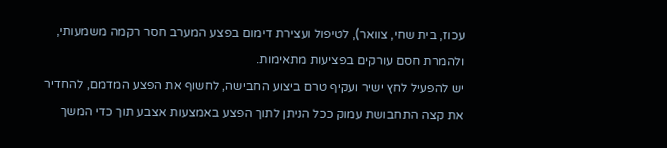עכוז, בית שחי, צוואר), לטיפול ועצירת דימום בפצע המערב חסר רקמה משמעותי, ולהמרת חסם עורקים בפציעות מתאימות.
יש להפעיל לחץ ישיר ועקיף טרם ביצוע החבישה, לחשוף את הפצע המדמם, להחדיר את קצה התחבושת עמוק ככל הניתן לתוך הפצע באמצעות אצבע תוך כדי המשך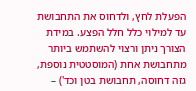הפעלת לחץ, ולדחוס את התחבושת עד למילוי כלל חלל הפצע. במידת הצורך ניתן ורצוי להשתמש ביותר מתחבושת אחת (המוסטטית נוספת, גזה דחוסה, תחבושת בטן וכד') –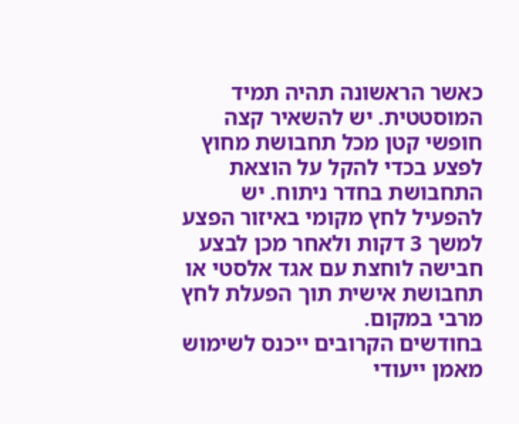כאשר הראשונה תהיה תמיד המוסטטית. יש להשאיר קצה חופשי קטן מכל תחבושת מחוץ לפצע בכדי להקל על הוצאת התחבושת בחדר ניתוח. יש להפעיל לחץ מקומי באיזור הפצע למשך 3 דקות ולאחר מכן לבצע חבישה לוחצת עם אגד אלסטי או תחבושת אישית תוך הפעלת לחץ מרבי במקום.
בחודשים הקרובים ייכנס לשימוש מאמן ייעודי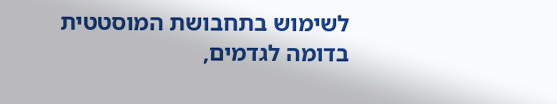לשימוש בתחבושת המוסטטית בדומה לגדמים,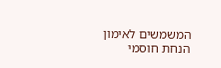המשמשים לאימון הנחת חוסמי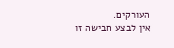העורקים.
אין לבצע חבישה זו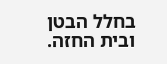בחלל הבטן ובית החזה.